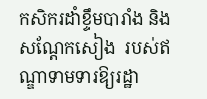កសិករដាំខ្ទឹមបារាំង និងសណ្តែកសៀង  របស់ឥណ្ឌាទាមទារឱ្យរដ្ឋា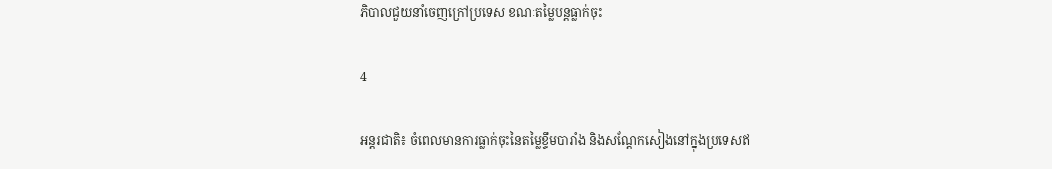ភិបាលជួយនាំចេញក្រៅប្រទេស ខណៈតម្លៃបន្តធ្លាក់ចុះ

4

អន្តរជាតិ៖ ចំពេលមានការធ្លាក់ចុះនៃតម្លៃខ្ទឹមបារាំង និងសណ្តែកសៀងនៅក្នុងប្រទេសឥ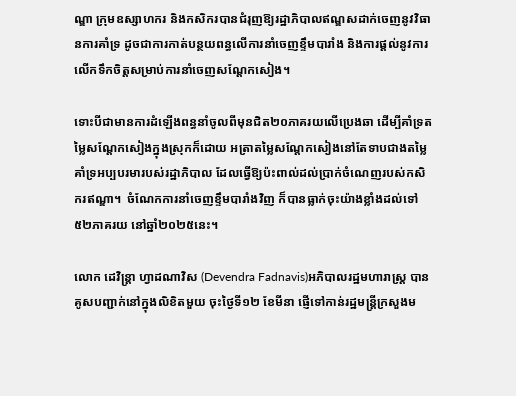ណ្ឌា ក្រុមឧស្សាហករ និងកសិករបានជំរុញឱ្យរដ្ឋាភិបាលឥណ្ឌសដាក់ចេញនូវវិធានការគាំទ្រ ដូចជាការកាត់បន្ថយពន្ធលើការនាំចេញខ្ទឹមបារាំង និងការផ្តល់នូវការលើកទឹកចិត្តសម្រាប់ការនាំចេញសណ្តែកសៀង។

ទោះបីជាមានការដំឡើងពន្ធនាំចូលពីមុនជិត២០ភាគរយលើប្រេងឆា ដើម្បីគាំទ្រតម្លៃសណ្តែកសៀងក្នុងស្រុកក៏ដោយ អត្រាតម្លៃសណ្តែកសៀងនៅតែទាបជាងតម្លៃគាំទ្រអប្បបរមារបស់រដ្ឋាភិបាល ដែលធ្វើឱ្យប៉ះពាល់ដល់ប្រាក់ចំណេញរបស់កសិករឥណ្ឌា។  ចំណែកការនាំចេញខ្ទឹមបារាំងវិញ ក៏បានធ្លាក់ចុះយ៉ាងខ្លាំងដល់ទៅ៥២ភាគរយ នៅឆ្នាំ២០២៥នេះ។

លោក ដេវិន្ត្រា ហ្វាដណាវិស (Devendra Fadnavis)អភិបាលរដ្ឋមហារាស្ត្រ បានគូសបញ្ជាក់នៅក្នុងលិខិតមួយ ចុះថ្ងៃទី១២ ខែមីនា ផ្ញើទៅកាន់រដ្ឋមន្ត្រីក្រសួងម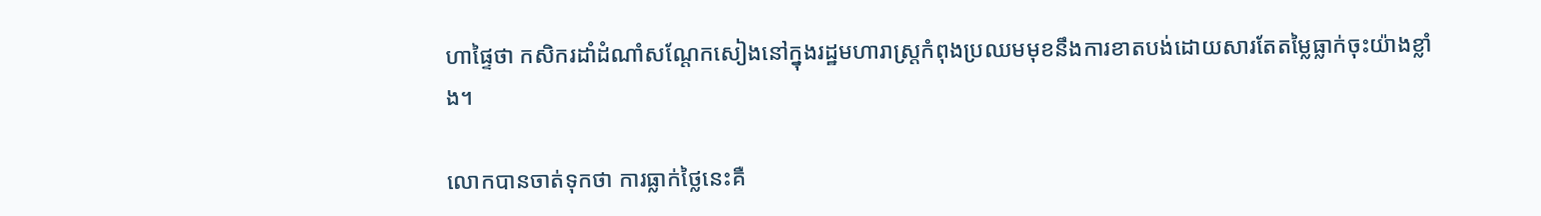ហាផ្ទៃថា កសិករដាំដំណាំសណ្តែកសៀងនៅក្នុងរដ្ឋមហារាស្ត្រកំពុងប្រឈមមុខនឹងការខាតបង់ដោយសារតែតម្លៃធ្លាក់ចុះយ៉ាងខ្លាំង។

លោកបានចាត់ទុកថា ការធ្លាក់ថ្លៃនេះគឺ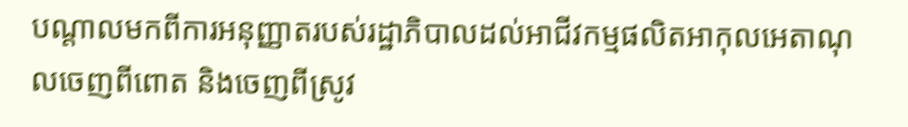បណ្តាលមកពីការអនុញ្ញាតរបស់រដ្ឋាភិបាលដល់អាជីវកម្មផលិតអាកុលអេតាណុលចេញពីពោត និងចេញពីស្រូវ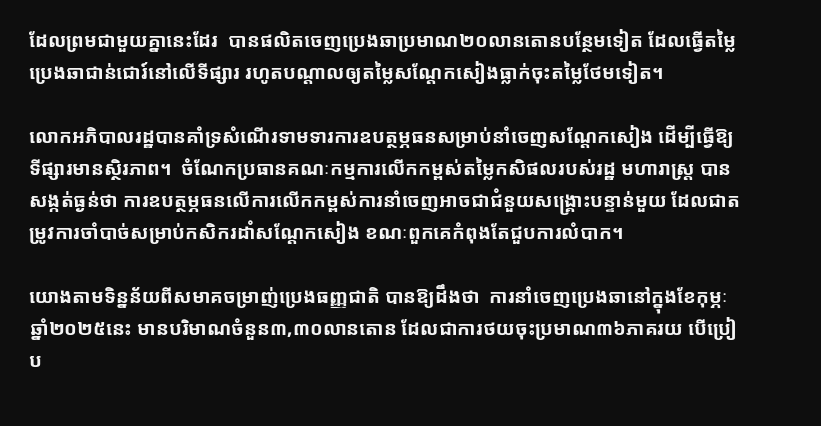ដែលព្រមជាមួយគ្នានេះដែរ  បានផលិតចេញប្រេងឆាប្រមាណ២០លានតោនបន្ថែមទៀត ដែលធ្វើតម្លៃប្រេងឆាជាន់ជោរ៍នៅលើទីផ្សារ រហូតបណ្តាលឲ្យតម្លៃសណ្តែកសៀងធ្លាក់ចុះតម្លៃថែមទៀត។

លោកអភិបាលរដ្ឋបានគាំទ្រសំណើរទាមទារការឧបត្ថម្ភធនសម្រាប់នាំចេញសណ្តែកសៀង ដើម្បីធ្វើឱ្យទីផ្សារមានស្ថិរភាព។  ចំណែកប្រធានគណៈកម្មការលើកកម្ពស់តម្លៃកសិផលរបស់រដ្ឋ មហារាស្ត្រ បានសង្កត់ធ្ងន់ថា ការឧបត្ថម្ភធនលើការលើកកម្ពស់ការនាំចេញអាចជាជំនួយសង្គ្រោះបន្ទាន់មួយ ដែលជាតម្រូវការចាំបាច់សម្រាប់កសិករដាំសណ្តែកសៀង ខណៈពួកគេកំពុងតែជួបការលំបាក។

យោងតាមទិន្នន័យពីសមាគចម្រាញ់ប្រេងធញ្ញជាតិ បានឱ្យដឹងថា  ការនាំចេញប្រេងឆានៅក្នុងខែកុម្ភៈ ឆ្នាំ២០២៥នេះ មានបរិមាណចំនួន៣,៣០លានតោន ដែលជាការថយចុះប្រមាណ៣៦ភាគរយ បើប្រៀប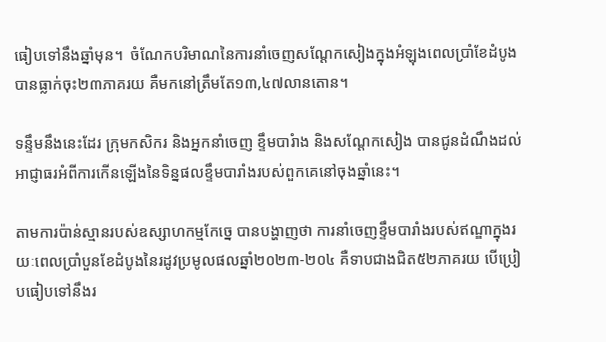ធៀបទៅនឹងឆ្នាំមុន។  ចំណែកបរិមាណនៃការនាំចេញសណ្តែកសៀងក្នុងអំឡុងពេលប្រាំខែដំបូង បានធ្លាក់ចុះ២៣ភាគរយ គឺមកនៅត្រឹមតែ១៣,៤៧លានតោន។

ទន្ទឹមនឹងនេះដែរ ក្រុមកសិករ និងអ្នកនាំចេញ ខ្ទឹមបារំាង និងសណ្តែកសៀង បានជូនដំណឹងដល់អាជ្ញាធរអំពីការកើនឡើងនៃទិន្នផលខ្ទឹមបារាំងរបស់ពួកគេនៅចុងឆ្នាំនេះ។

តាមការប៉ាន់ស្មានរបស់ឧស្សាហកម្មកែច្នេ បានបង្ហាញថា ការនាំចេញខ្ទឹមបារាំងរបស់ឥណ្ឌាក្នុងរយៈពេលប្រាំបួនខែដំបូងនៃរដូវប្រមូលផលឆ្នាំ២០២៣-២០៤ គឺទាបជាងជិត៥២ភាគរយ បើប្រៀបធៀបទៅនឹងរ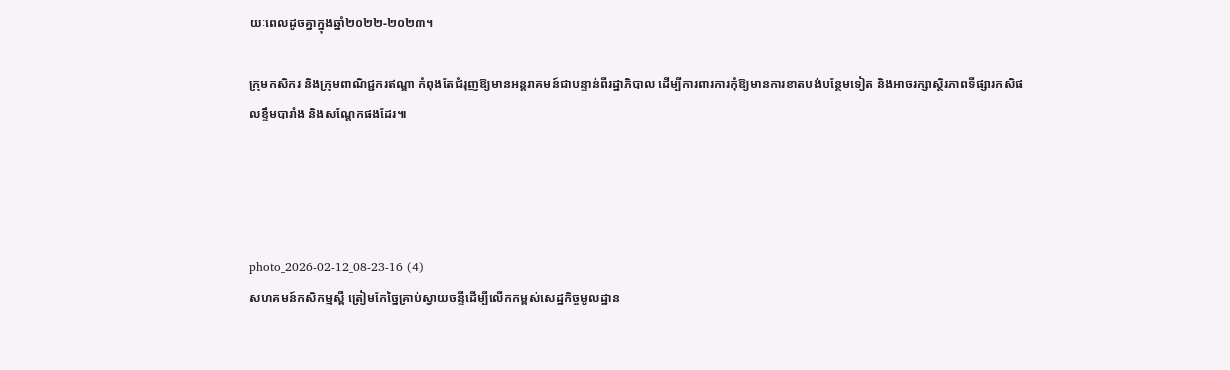យៈពេលដូចគ្នាក្នុងឆ្នាំ២០២២-២០២៣។

ក្រុមកសិករ និងក្រុមពាណិជ្ជករឥណ្ឌា កំពុងតែជំរុញឱ្យមានអន្តរាគមន៍ជាបន្ទាន់ពីរដ្ឋាភិបាល ដើម្បីការពារការកុំឱ្យមានការខាតបង់បន្ថែមទៀត និងអាចរក្សាស្ថិរភាពទីផ្សារកសិផលខ្ទឹមបារាំង និងសណ្តែកផងដែរ៕




photo_2026-02-12_08-23-16 (4)
សហគមន៍កសិកម្មស្ពឺ ត្រៀមកែច្នៃគ្រាប់ស្វាយចន្ទីដើម្បីលើកកម្ពស់សេដ្ឋកិច្ចមូលដ្ឋាន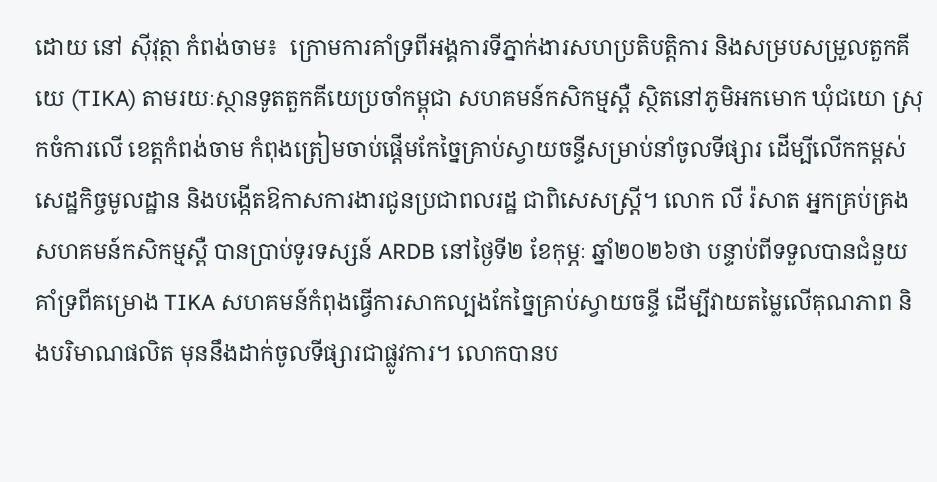ដោយ នៅ ស៊ីវុត្ថា កំពង់ចាម៖  ក្រោមការគាំទ្រពីអង្គការទីភ្នាក់ងារសហប្រតិបត្តិការ និងសម្របសម្រួលតួកគីយេ (TIKA) តាមរយៈស្ថានទូតតួកគីយេប្រចាំកម្ពុជា សហគមន៍កសិកម្មស្ពឺ ស្ថិតនៅភូមិអកមោក ឃុំជយោ ស្រុកចំការលើ ខេត្តកំពង់ចាម កំពុងត្រៀមចាប់ផ្តើមកែច្នៃគ្រាប់ស្វាយចន្ទីសម្រាប់នាំចូលទីផ្សារ ដើម្បីលើកកម្ពស់សេដ្ឋកិច្ចមូលដ្ឋាន និងបង្កើតឱកាសការងារជូនប្រជាពលរដ្ឋ ជាពិសេសស្ត្រី។ លោក លី រ៉សាត អ្នកគ្រប់គ្រងសហគមន៍កសិកម្មស្ពឺ បានប្រាប់ទូរទស្សន៍ ARDB នៅថ្ងៃទី២ ខែកុម្ភៈ ឆ្នាំ២០២៦ថា បន្ទាប់ពីទទួលបានជំនួយគាំទ្រពីគម្រោង TIKA សហគមន៍កំពុងធ្វើការសាកល្បងកែច្នៃគ្រាប់ស្វាយចន្ទី ដើម្បីវាយតម្លៃលើគុណភាព និងបរិមាណផលិត មុននឹងដាក់ចូលទីផ្សារជាផ្លូវការ។ លោកបានប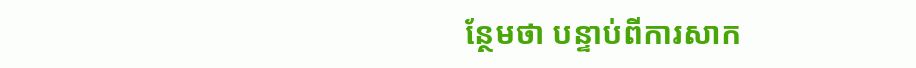ន្ថែមថា បន្ទាប់ពីការសាក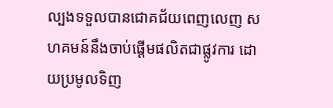ល្បងទទួលបានជោគជ័យពេញលេញ សហគមន៍នឹងចាប់ផ្តើមផលិតជាផ្លូវការ ដោយប្រមូលទិញ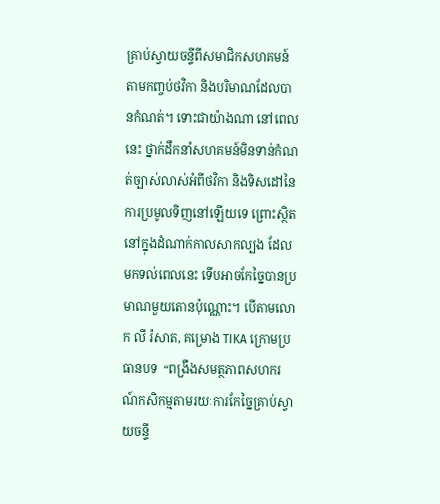គ្រាប់ស្វាយចន្ទីពីសមាជិកសហគមន៍ តាមកញ្ចប់ថវិកា និងបរិមាណដែលបានកំណត់។ ទោះជាយ៉ាងណា នៅពេលនេះ ថ្នាក់ដឹកនាំសហគមន៍មិនទាន់កំណត់ច្បាស់លាស់អំពីថវិកា និងទិសដៅនៃការប្រមូលទិញនៅឡើយទេ ព្រោះស្ថិតនៅក្នុងដំណាក់កាលសាកល្បង ដែលមកទល់ពេលនេះ ទើបអាចកែច្នៃបានប្រមាណមួយតោនប៉ុណ្ណោះ។ បើតាមលោក លី រ៉សាត, គម្រោង TIKA ក្រោមប្រធានបទ  “ពង្រឹងសមត្ថភាពសហករណ៍កសិកម្មតាមរយៈការកែច្នៃគ្រាប់ស្វាយចន្ទី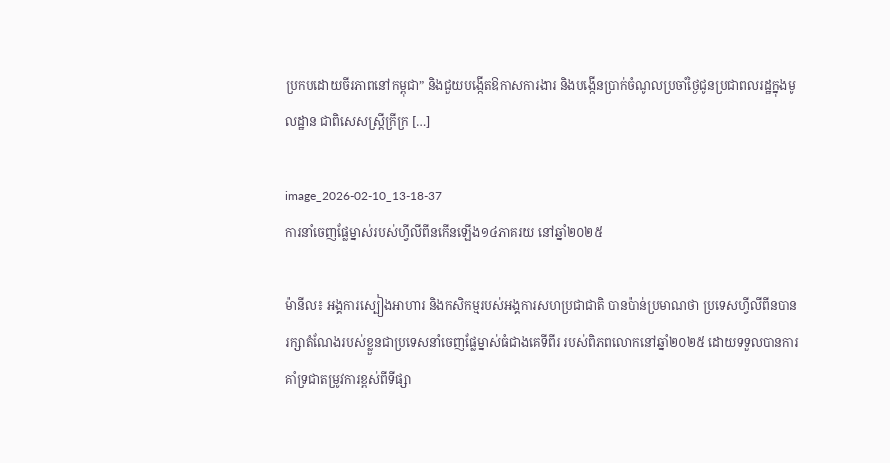ប្រកបដោយចីរភាពនៅកម្ពុជា” និងជួយបង្កើតឱកាសការងារ និងបង្កើនប្រាក់ចំណូលប្រចាំថ្ងៃជូនប្រជាពលរដ្ឋក្នុងមូលដ្ឋាន ជាពិសេសស្ត្រីក្រីក្រ […]

image_2026-02-10_13-18-37
ការនាំចេញផ្លែម្នាស់របស់ហ្វីលីពីនកើនឡើង១៤ភាគរយ នៅឆ្នាំ២០២៥

ម៉ានីល៖ អង្គការស្បៀងអាហារ និងកសិកម្មរបស់អង្គការសហប្រជាជាតិ បានប៉ាន់ប្រមាណថា ប្រទេសហ្វីលីពីនបានរក្សាតំណែងរបស់ខ្លួនជាប្រទេសនាំចេញផ្លែម្នាស់ធំជាងគេទីពីរ របស់ពិភពលោកនៅឆ្នាំ២០២៥ ដោយទទួលបានការគាំទ្រជាតម្រូវការខ្ពស់ពីទីផ្សា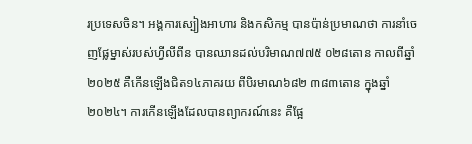រប្រទេសចិន។ អង្គការស្បៀងអាហារ និងកសិកម្ម បានប៉ាន់ប្រមាណថា ការនាំចេញផ្លែម្នាស់របស់ហ្វីលីពីន បានឈានដល់បរិមាណ៧៧៥ ០២៨តោន កាលពីឆ្នាំ២០២៥ គឺកើនឡើងជិត១៤ភាគរយ ពីបិរមាណ៦៨២ ៣៨៣តោន ក្នុងឆ្នាំ២០២៤។ ការកើនឡើងដែលបានព្យាករណ៍នេះ គឺផ្អែ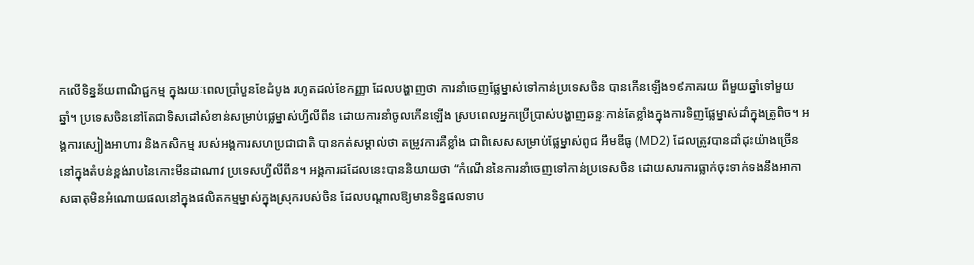កលើទិន្នន័យពាណិជ្ជកម្ម ក្នុងរយៈពេលប្រាំបួនខែដំបូង រហូតដល់ខែកញ្ញា ដែលបង្ហាញថា ការនាំចេញផ្លែម្នាស់ទៅកាន់ប្រទេសចិន បានកើនឡើង១៩ភាគរយ ពីមួយឆ្នាំទៅមួយឆ្នាំ។ ប្រទេសចិននៅតែជាទិសដៅសំខាន់សម្រាប់ផ្លេម្នាស់ហ្វីលីពីន ដោយការនាំចូលកើនឡើង ស្របពេលអ្នកប្រើប្រាស់បង្ហាញឆន្ទៈកាន់តែខ្លាំងក្នុងការទិញផ្លែម្នាស់ដាំក្នុងត្រូពិច។ អង្គការស្បៀងអាហារ និងកសិកម្ម របស់អង្គការសហប្រជាជាតិ បានកត់សម្គាល់ថា តម្រូវការគឺខ្លាំង ជាពិសេសសម្រាប់ផ្លែម្នាស់ពូជ អឹមឌីធូ (MD2) ដែលត្រូវបានដាំដុះយ៉ាងច្រើននៅក្នុងតំបន់ខ្ពង់រាបនៃកោះមីនដាណាវ ប្រទេសហ្វីលីពីន។ អង្គការដដែលនេះបាននិយាយថា “កំណើននៃការនាំចេញទៅកាន់ប្រទេសចិន ដោយសារការធ្លាក់ចុះទាក់ទងនឹងអាកាសធាតុមិនអំណោយផលនៅក្នុងផលិតកម្មម្នាស់ក្នុងស្រុករបស់ចិន ដែលបណ្តាលឱ្យមានទិន្នផលទាប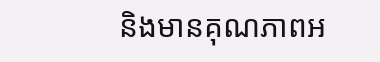និងមានគុណភាពអ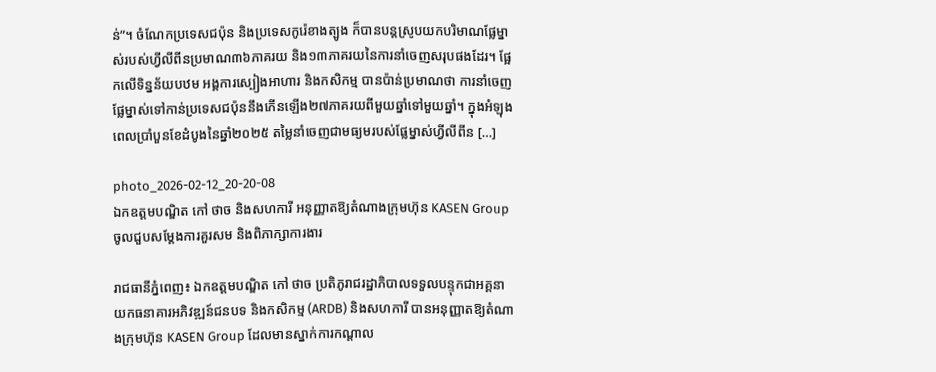ន់”។ ចំណែកប្រទេសជប៉ុន និងប្រទេសកូរ៉េខាងត្បូង ក៏បានបន្តស្រូបយកបរិមាណផ្លែម្នាស់របស់ហ្វីលីពីនប្រមាណ៣៦ភាគរយ និង១៣ភាគរយនៃការនាំចេញសរុបផងដែរ។ ផ្អែកលើទិន្នន័យបឋម អង្គការស្បៀងអាហារ និងកសិកម្ម បានប៉ាន់ប្រមាណថា ការនាំចេញផ្លែម្នាស់ទៅកាន់ប្រទេសជប៉ុននឹងកើនឡើង២៧ភាគរយពីមួយឆ្នាំទៅមួយឆ្នាំ។ ក្នុងអំឡុងពេលប្រាំបួនខែដំបូងនៃឆ្នាំ២០២៥ តម្លៃនាំចេញជាមធ្យមរបស់ផ្លែម្នាស់ហ្វីលីពីន […]

photo_2026-02-12_20-20-08
ឯកឧត្ដមបណ្ឌិត កៅ ថាច និងសហការី អនុញ្ញាតឱ្យតំណាងក្រុមហ៊ុន KASEN Group ចូលជួបសម្ដែងការគួរសម និងពិភាក្សាការងារ

រាជធានីភ្នំពេញ៖ ឯកឧត្តមបណ្ឌិត កៅ ថាច ប្រតិភូរាជរដ្ឋាភិបាលទទួលបន្ទុកជាអគ្គនាយកធនាគារអភិវឌ្ឍន៍ជនបទ និងកសិកម្ម (ARDB) និងសហការី បានអនុញ្ញាតឱ្យតំណាងក្រុមហ៊ុន KASEN Group ដែលមានស្នាក់ការកណ្តាល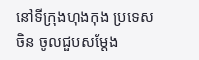នៅទីក្រុងហុងកុង ប្រទេសចិន ចូលជួបសម្ដែង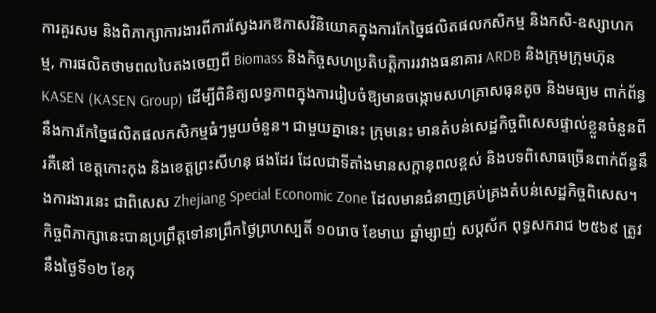ការគួរសម និងពិភាក្សាការងារពីការស្វែងរកឱកាសវិនិយោគក្នុងការកែច្នៃផលិតផលកសិកម្ម និងកសិ-ឧស្សាហកម្ម, ការផលិតថាមពលបៃតងចេញពី Biomass និងកិច្ចសហប្រតិបត្តិការរវាងធនាគារ ARDB និងក្រុមក្រុមហ៊ុន KASEN (KASEN Group) ដើម្បីពិនិត្យលទ្ធភាពក្នុងការរៀបចំឱ្យមានចង្កោមសហគ្រាសធុនតូច និងមធ្យម ពាក់ព័ន្ធនឹងការកែច្នៃផលិតផលកសិកម្មធំៗមួយចំនួន។ ជាមួយគ្នានេះ ក្រុមនេះ មានតំបន់សេដ្ឋកិច្ចពិសេសផ្ទាល់ខ្លួនចំនួនពីរគឺនៅ ខេត្តកោះកុង និងខេត្តព្រះសីហនុ ផងដែរ ដែលជាទីតាំងមានសក្តានុពលខ្ពស់ និងបទពិសោធច្រើនពាក់ព័ន្ធនឹងការងារនេះ ជាពិសេស Zhejiang Special Economic Zone ដែលមានជំនាញគ្រប់គ្រងតំបន់សេដ្ឋកិច្ចពិសេស។ កិច្ចពិភាក្សានេះបានប្រព្រឹត្តទៅនាព្រឹកថ្ងៃព្រហស្បតិ៍ ១០រោច ខែមាឃ ឆ្នាំម្សាញ់ សប្តស័ក ពុទ្ធសករាជ ២៥៦៩ ត្រូវនឹងថ្ងៃទី១២ ខែកុ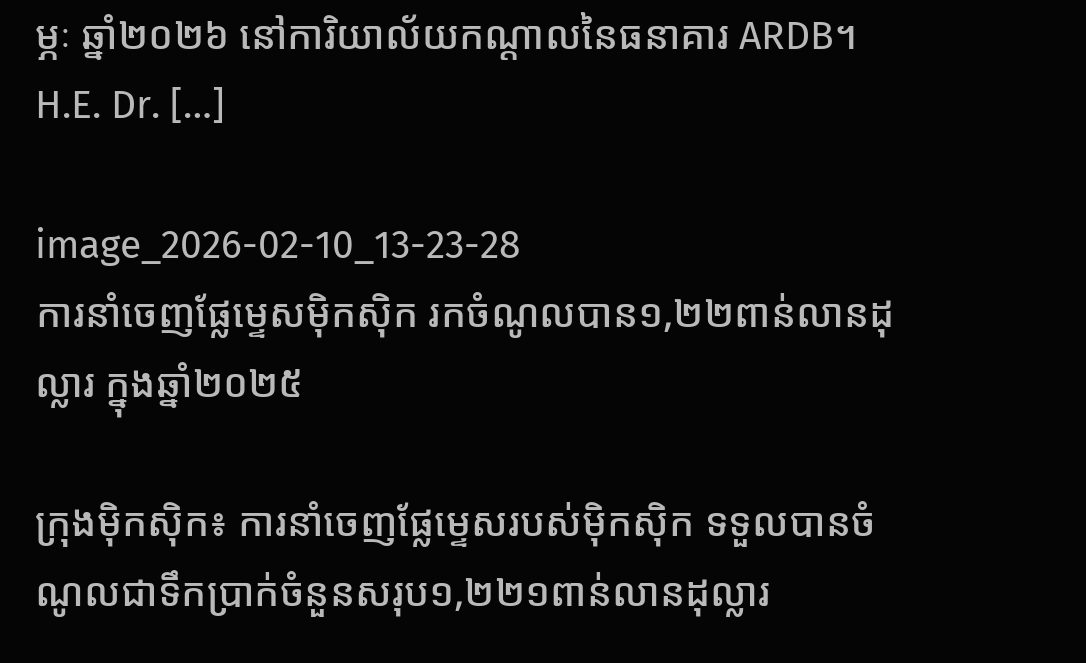ម្ភៈ ឆ្នាំ២០២៦ នៅការិយាល័យកណ្ដាលនៃធនាគារ ARDB។ H.E. Dr. […]

image_2026-02-10_13-23-28
ការនាំចេញផ្លែម្ទេសម៉ិកស៊ិក រកចំណូលបាន១,២២ពាន់លានដុល្លារ ក្នុងឆ្នាំ២០២៥

ក្រុងម៉ិកស៊ិក៖ ការនាំចេញផ្លែម្ទេសរបស់ម៉ិកស៊ិក ទទួលបានចំណូលជាទឹកប្រាក់ចំនួនសរុប១,២២១ពាន់លានដុល្លារ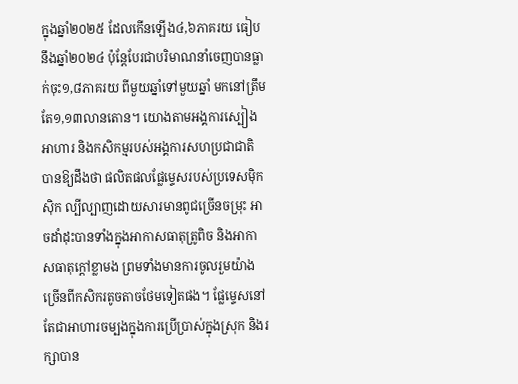ក្នុងឆ្នាំ២០២៥ ដែលកើនឡើង៤,៦ភាគរយ ធៀបនឹងឆ្នាំ២០២៤ ប៉ុន្តែបែរជាបរិមាណនាំចេញបានធ្លាក់ចុះ១,៨ភាគរយ ពីមួយឆ្នាំទៅមួយឆ្នាំ មកនៅត្រឹមតែ១,១៣លានតោន។ យោងតាមអង្គការស្បៀងអាហារ និងកសិកម្មរបស់អង្គការសហប្រជាជាតិ បានឱ្យដឹងថា ផលិតផលផ្លែម្ទេសរបស់ប្រទេសម៉ិកស៊ិក ល្បីល្បាញដោយសារមានពូជច្រើនចម្រុះ អាចដាំដុះបានទាំងក្នុងអាកាសធាតុត្រូពិច និងអាកាសធាតុក្តៅខ្លាមង ព្រមទាំងមានការចូលរួមយ៉ាងច្រើនពីកសិករតូចតាចថែមទៀតផង។ ផ្លែម្ទេសនៅតែជាអាហារចម្បងក្នុងការប្រើប្រាស់ក្នុងស្រុក និងរក្សាបាន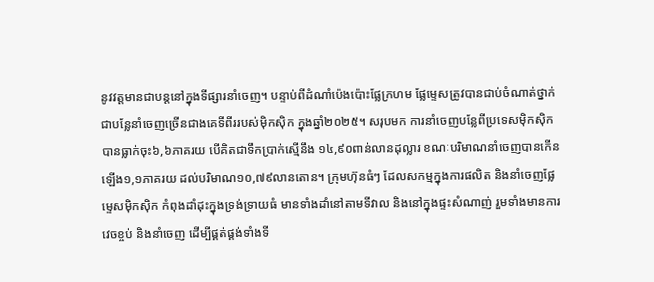នូវវត្តមានជាបន្តនៅក្នុងទីផ្សារនាំចេញ។ បន្ទាប់ពីដំណាំប៉េងប៉ោះផ្លែក្រហម ផ្លែម្ទេសត្រូវបានជាប់ចំណាត់ថ្នាក់ជាបន្លែនាំចេញច្រើនជាងគេទីពីររបស់ម៉ិកស៊ិក ក្នុងឆ្នាំ២០២៥។ សរុបមក ការនាំចេញបន្លែពីប្រទេសម៉ិកស៊ិក បានធ្លាក់ចុះ៦,៦ភាគរយ បើគិតជាទឹកប្រាក់ស្មើនឹង ១៤,៩០ពាន់លានដុល្លារ ខណៈបរិមាណនាំចេញបានកើនឡើង១,១ភាគរយ ដល់បរិមាណ១០,៧៩លានតោន។ ក្រុមហ៊ុនធំៗ ដែលសកម្មក្នុងការផលិត និងនាំចេញផ្លែម្ទេសម៉ិកស៊ិក កំពុងដាំដុះក្នុងទ្រង់ទ្រាយធំ មានទាំងដាំនៅតាមទីវាល និងនៅក្នុងផ្ទះសំណាញ់ រួមទាំងមានការវេចខ្ចប់ និងនាំចេញ ដើម្បីផ្គត់ផ្គង់ទាំងទី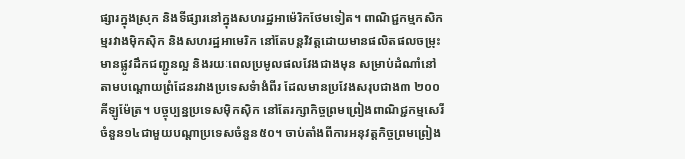ផ្សារក្នុងស្រុក និងទីផ្សារនៅក្នុងសហរដ្ឋអាម៉េរិកថែមទៀត។ ពាណិជ្ជកម្មកសិកម្មរវាងម៉ិកស៊ិក និងសហរដ្ឋអាមេរិក នៅតែបន្តវិវត្តដោយមានផលិតផលចម្រុះ មានផ្លូវដឹកជញ្ជូនល្អ និងរយៈពេលប្រមូលផលវែងជាងមុន សម្រាប់ដំណាំនៅតាមបណ្តោយព្រំដែនរវាងប្រទេសទំាងំពីរ ដែលមានប្រវែងសរុបជាង៣ ២០០គីឡូម៉ែត្រ។ បច្ចុប្បន្នប្រទេសម៉ិកស៊ិក នៅតែរក្សាកិច្ចព្រមព្រៀងពាណិជ្ជកម្មសេរីចំនួន១៤ជាមួយបណ្តាប្រទេសចំនួន៥០។ ចាប់តាំងពីការអនុវត្តកិច្ចព្រមព្រៀង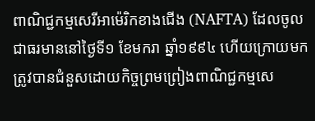ពាណិជ្ជកម្មសេរីអាម៉េរិកខាងជើង (NAFTA) ដែលចូលជាធរមាននៅថ្ងៃទី១ ខែមករា ឆ្នាំ១៩៩៤ ហើយក្រោយមកត្រូវបានជំនួសដោយកិច្ចព្រមព្រៀងពាណិជ្ជកម្មសេ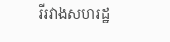រីរវាងសហរដ្ឋ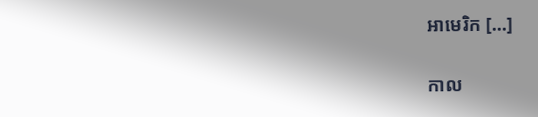អាមេរិក […]

កាល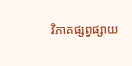វិភាគផ្សព្វផ្សាយ